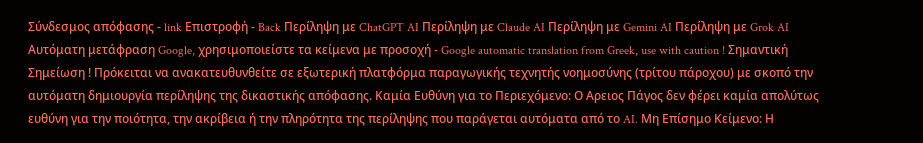Σύνδεσμος απόφασης - link Επιστροφή - Back Περίληψη με ChatGPT AI Περίληψη με Claude AI Περίληψη με Gemini AI Περίληψη με Grok AI Αυτόματη μετάφραση Google, χρησιμοποιείστε τα κείμενα με προσοχή - Google automatic translation from Greek, use with caution ! Σημαντική Σημείωση ! Πρόκειται να ανακατευθυνθείτε σε εξωτερική πλατφόρμα παραγωγικής τεχνητής νοημοσύνης (τρίτου πάροχου) με σκοπό την αυτόματη δημιουργία περίληψης της δικαστικής απόφασης. Καμία Ευθύνη για το Περιεχόμενο: Ο Αρειος Πάγος δεν φέρει καμία απολύτως ευθύνη για την ποιότητα, την ακρίβεια ή την πληρότητα της περίληψης που παράγεται αυτόματα από το AI. Μη Επίσημο Κείμενο: Η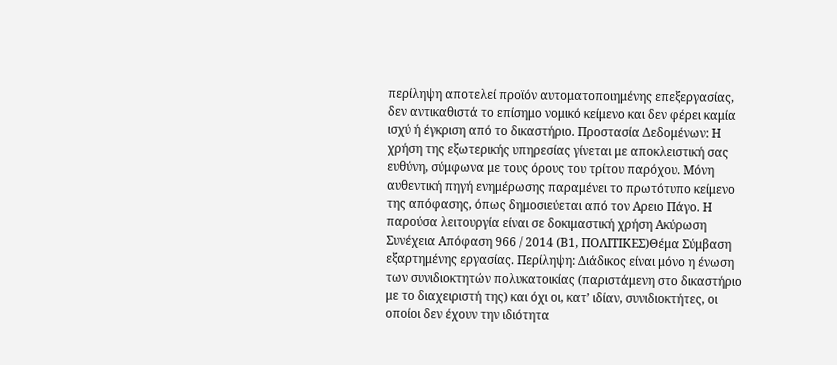περίληψη αποτελεί προϊόν αυτοματοποιημένης επεξεργασίας, δεν αντικαθιστά το επίσημο νομικό κείμενο και δεν φέρει καμία ισχύ ή έγκριση από το δικαστήριο. Προστασία Δεδομένων: Η χρήση της εξωτερικής υπηρεσίας γίνεται με αποκλειστική σας ευθύνη, σύμφωνα με τους όρους του τρίτου παρόχου. Μόνη αυθεντική πηγή ενημέρωσης παραμένει το πρωτότυπο κείμενο της απόφασης, όπως δημοσιεύεται από τον Αρειο Πάγο. Η παρούσα λειτουργία είναι σε δοκιμαστική χρήση Ακύρωση Συνέχεια Απόφαση 966 / 2014 (Β1, ΠΟΛΙΤΙΚΕΣ)Θέμα Σύμβαση εξαρτημένης εργασίας. Περίληψη: Διάδικος είναι μόνο η ένωση των συνιδιοκτητών πολυκατοικίας (παριστάμενη στο δικαστήριο με το διαχειριστή της) και όχι οι, κατ’ ιδίαν, συνιδιοκτήτες, οι οποίοι δεν έχουν την ιδιότητα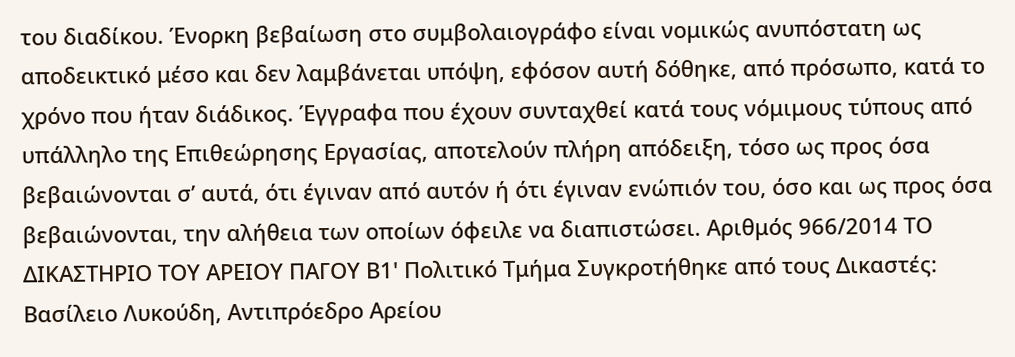του διαδίκου. Ένορκη βεβαίωση στο συμβολαιογράφο είναι νομικώς ανυπόστατη ως αποδεικτικό μέσο και δεν λαμβάνεται υπόψη, εφόσον αυτή δόθηκε, από πρόσωπο, κατά το χρόνο που ήταν διάδικος. Έγγραφα που έχουν συνταχθεί κατά τους νόμιμους τύπους από υπάλληλο της Επιθεώρησης Εργασίας, αποτελούν πλήρη απόδειξη, τόσο ως προς όσα βεβαιώνονται σ’ αυτά, ότι έγιναν από αυτόν ή ότι έγιναν ενώπιόν του, όσο και ως προς όσα βεβαιώνονται, την αλήθεια των οποίων όφειλε να διαπιστώσει. Αριθμός 966/2014 ΤΟ ΔΙΚΑΣΤΗΡΙΟ ΤΟΥ ΑΡΕΙΟΥ ΠΑΓΟΥ Β1' Πολιτικό Τμήμα Συγκροτήθηκε από τους Δικαστές: Βασίλειο Λυκούδη, Αντιπρόεδρο Αρείου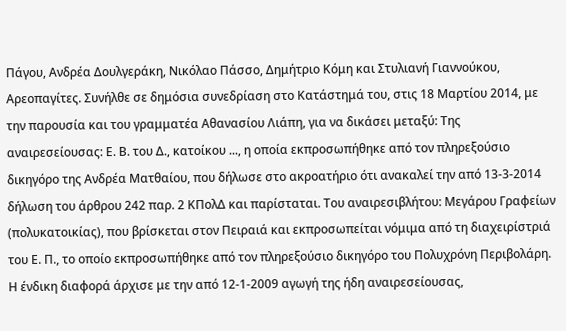Πάγου, Ανδρέα Δουλγεράκη, Νικόλαο Πάσσο, Δημήτριο Κόμη και Στυλιανή Γιαννούκου, Αρεοπαγίτες. Συνήλθε σε δημόσια συνεδρίαση στο Κατάστημά του, στις 18 Μαρτίου 2014, με την παρουσία και του γραμματέα Αθανασίου Λιάπη, για να δικάσει μεταξύ: Της αναιρεσείουσας: Ε. Β. του Δ., κατοίκου ..., η οποία εκπροσωπήθηκε από τον πληρεξούσιο δικηγόρο της Ανδρέα Ματθαίου, που δήλωσε στο ακροατήριο ότι ανακαλεί την από 13-3-2014 δήλωση του άρθρου 242 παρ. 2 ΚΠολΔ και παρίσταται. Του αναιρεσιβλήτου: Μεγάρου Γραφείων (πολυκατοικίας), που βρίσκεται στον Πειραιά και εκπροσωπείται νόμιμα από τη διαχειρίστριά του Ε. Π., το οποίο εκπροσωπήθηκε από τον πληρεξούσιο δικηγόρο του Πολυχρόνη Περιβολάρη. Η ένδικη διαφορά άρχισε με την από 12-1-2009 αγωγή της ήδη αναιρεσείουσας,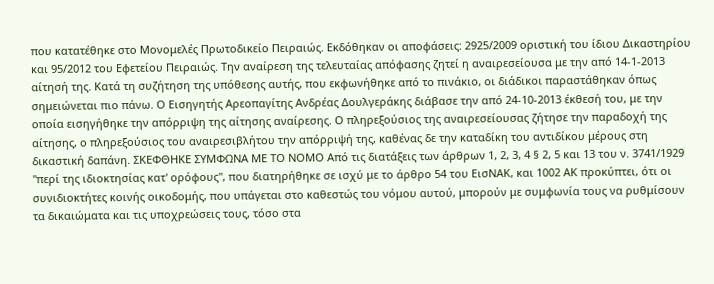που κατατέθηκε στο Μονομελές Πρωτοδικείο Πειραιώς. Εκδόθηκαν οι αποφάσεις: 2925/2009 οριστική του ίδιου Δικαστηρίου και 95/2012 του Εφετείου Πειραιώς. Την αναίρεση της τελευταίας απόφασης ζητεί η αναιρεσείουσα με την από 14-1-2013 αίτησή της. Κατά τη συζήτηση της υπόθεσης αυτής, που εκφωνήθηκε από το πινάκιο, οι διάδικοι παραστάθηκαν όπως σημειώνεται πιο πάνω. Ο Εισηγητής Αρεοπαγίτης Ανδρέας Δουλγεράκης διάβασε την από 24-10-2013 έκθεσή του, με την οποία εισηγήθηκε την απόρριψη της αίτησης αναίρεσης. Ο πληρεξούσιος της αναιρεσείουσας ζήτησε την παραδοχή της αίτησης, ο πληρεξούσιος του αναιρεσιβλήτου την απόρριψή της, καθένας δε την καταδίκη του αντιδίκου μέρους στη δικαστική δαπάνη. ΣΚΕΦΘΗΚΕ ΣΥΜΦΩΝΑ ΜΕ ΤΟ ΝΟΜΟ Από τις διατάξεις των άρθρων 1, 2, 3, 4 § 2, 5 και 13 του ν. 3741/1929 "περί της ιδιοκτησίας κατ' ορόφους", που διατηρήθηκε σε ισχύ με το άρθρο 54 του ΕισΝΑΚ, και 1002 ΑΚ προκύπτει, ότι οι συνιδιοκτήτες κοινής οικοδομής, που υπάγεται στο καθεστώς του νόμου αυτού, μπορούν με συμφωνία τους να ρυθμίσουν τα δικαιώματα και τις υποχρεώσεις τους, τόσο στα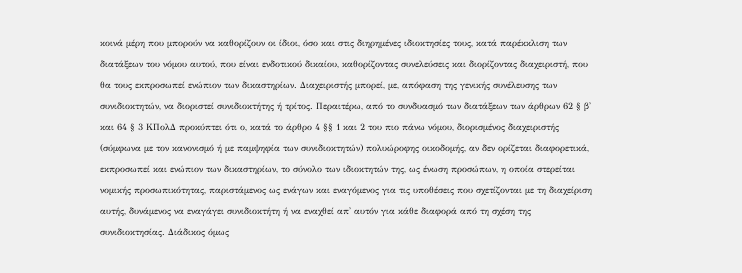κοινά μέρη που μπορούν να καθορίζουν οι ίδιοι, όσο και στις διηρημένες ιδιοκτησίες τους, κατά παρέκκλιση των διατάξεων του νόμου αυτού, που είναι ενδοτικού δικαίου, καθορίζοντας συνελεύσεις και διορίζοντας διαχειριστή, που θα τους εκπροσωπεί ενώπιον των δικαστηρίων. Διαχειριστής μπορεί, με, απόφαση της γενικής συνέλευσης των συνιδιοκτητών, να διοριστεί συνιδιοκτήτης ή τρίτος. Περαιτέρω, από το συνδυασμό των διατάξεων των άρθρων 62 § β' και 64 § 3 ΚΠολΔ προκύπτει ότι ο, κατά το άρθρο 4 §§ 1 και 2 του πιο πάνω νόμου, διορισμένος διαχειριστής (σύμφωνα με τον κανονισμό ή με παμψηφία των συνιδιοκτητών) πολυώροφης οικοδομής, αν δεν ορίζεται διαφορετικά, εκπροσωπεί και ενώπιον των δικαστηρίων, το σύνολο των ιδιοκτητών της, ως ένωση προσώπων, η οποία στερείται νομικής προσωπικότητας, παριστάμενος ως ενάγων και εναγόμενος για τις υποθέσεις που σχετίζονται με τη διαχείριση αυτής, δυνάμενος να εναγάγει συνιδιοκτήτη ή να εναχθεί απ' αυτόν για κάθε διαφορά από τη σχέση της συνιδιοκτησίας. Διάδικος όμως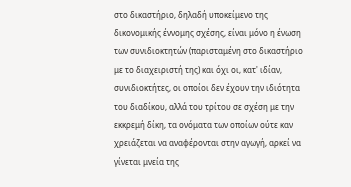στο δικαστήριο, δηλαδή υποκείμενο της δικονομικής έννομης σχέσης, είναι μόνο η ένωση των συνιδιοκτητών (παρισταμένη στο δικαστήριο με το διαχειριστή της) και όχι οι, κατ' ιδίαν, συνιδιοκτήτες, οι οποίοι δεν έχουν την ιδιότητα του διαδίκου, αλλά του τρίτου σε σχέση με την εκκρεμή δίκη, τα ονόματα των οποίων ούτε καν χρειάζεται να αναφέρονται στην αγωγή, αρκεί να γίνεται μνεία της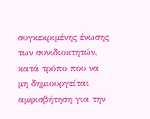συγκεκριμένης ένωσης των συνιδιοκτητών, κατά τρόπο που να μη δημιουργείται αμφισβήτηση για την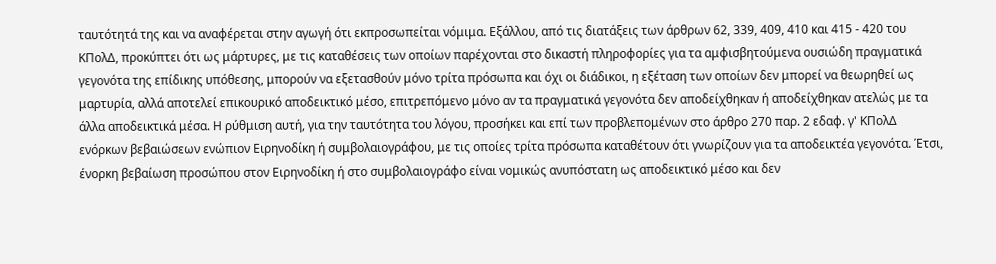ταυτότητά της και να αναφέρεται στην αγωγή ότι εκπροσωπείται νόμιμα. Εξάλλου, από τις διατάξεις των άρθρων 62, 339, 409, 410 και 415 - 420 του ΚΠολΔ, προκύπτει ότι ως μάρτυρες, με τις καταθέσεις των οποίων παρέχονται στο δικαστή πληροφορίες για τα αμφισβητούμενα ουσιώδη πραγματικά γεγονότα της επίδικης υπόθεσης, μπορούν να εξετασθούν μόνο τρίτα πρόσωπα και όχι οι διάδικοι, η εξέταση των οποίων δεν μπορεί να θεωρηθεί ως μαρτυρία, αλλά αποτελεί επικουρικό αποδεικτικό μέσο, επιτρεπόμενο μόνο αν τα πραγματικά γεγονότα δεν αποδείχθηκαν ή αποδείχθηκαν ατελώς με τα άλλα αποδεικτικά μέσα. Η ρύθμιση αυτή, για την ταυτότητα του λόγου, προσήκει και επί των προβλεπομένων στο άρθρο 270 παρ. 2 εδαφ. γ' ΚΠολΔ ενόρκων βεβαιώσεων ενώπιον Ειρηνοδίκη ή συμβολαιογράφου, με τις οποίες τρίτα πρόσωπα καταθέτουν ότι γνωρίζουν για τα αποδεικτέα γεγονότα. Έτσι, ένορκη βεβαίωση προσώπου στον Ειρηνοδίκη ή στο συμβολαιογράφο είναι νομικώς ανυπόστατη ως αποδεικτικό μέσο και δεν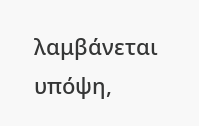λαμβάνεται υπόψη,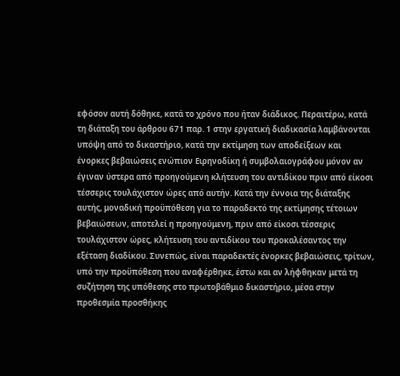εφόσον αυτή δόθηκε, κατά το χρόνο που ήταν διάδικος. Περαιτέρω, κατά τη διάταξη του άρθρου 671 παρ. 1 στην εργατική διαδικασία λαμβάνονται υπόψη από το δικαστήριο, κατά την εκτίμηση των αποδείξεων και ένορκες βεβαιώσεις ενώπιον Ειρηνοδίκη ή συμβολαιογράφου μόνον αν έγιναν ύστερα από προηγούμενη κλήτευση του αντιδίκου πριν από είκοσι τέσσερις τουλάχιστον ώρες από αυτήν. Κατά την έννοια της διάταξης αυτής, μοναδική προϋπόθεση για το παραδεκτό της εκτίμησης τέτοιων βεβαιώσεων, αποτελεί η προηγούμενη, πριν από είκοσι τέσσερις τουλάχιστον ώρες, κλήτευση του αντιδίκου του προκαλέσαντος την εξέταση διαδίκου. Συνεπώς, είναι παραδεκτές ένορκες βεβαιώσεις, τρίτων, υπό την προϋπόθεση που αναφέρθηκε, έστω και αν λήφθηκαν μετά τη συζήτηση της υπόθεσης στο πρωτοβάθμιο δικαστήριο, μέσα στην προθεσμία προσθήκης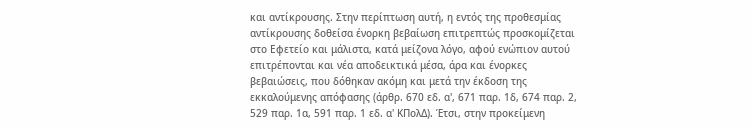και αντίκρουσης. Στην περίπτωση αυτή, η εντός της προθεσμίας αντίκρουσης δοθείσα ένορκη βεβαίωση επιτρεπτώς προσκομίζεται στο Εφετείο και μάλιστα, κατά μείζονα λόγο, αφού ενώπιον αυτού επιτρέπονται και νέα αποδεικτικά μέσα, άρα και ένορκες βεβαιώσεις, που δόθηκαν ακόμη και μετά την έκδοση της εκκαλούμενης απόφασης (άρθρ. 670 εδ. α', 671 παρ. 1δ, 674 παρ. 2, 529 παρ. 1α, 591 παρ. 1 εδ. α' ΚΠολΔ). Έτσι, στην προκείμενη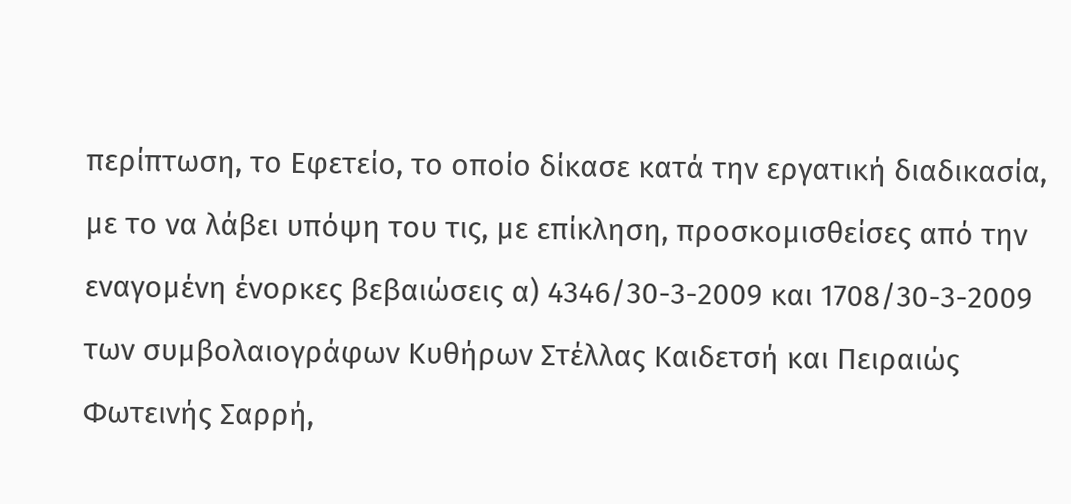περίπτωση, το Εφετείο, το οποίο δίκασε κατά την εργατική διαδικασία, με το να λάβει υπόψη του τις, με επίκληση, προσκομισθείσες από την εναγομένη ένορκες βεβαιώσεις α) 4346/30-3-2009 και 1708/30-3-2009 των συμβολαιογράφων Κυθήρων Στέλλας Καιδετσή και Πειραιώς Φωτεινής Σαρρή,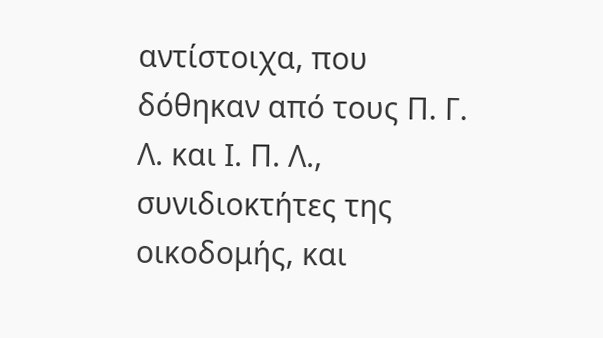αντίστοιχα, που δόθηκαν από τους Π. Γ. Λ. και Ι. Π. Λ., συνιδιοκτήτες της οικοδομής, και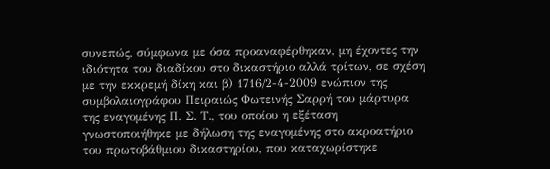συνεπώς, σύμφωνα με όσα προαναφέρθηκαν, μη έχοντες την ιδιότητα του διαδίκου στο δικαστήριο αλλά τρίτων, σε σχέση με την εκκρεμή δίκη και β) 1716/2-4-2009 ενώπιον της συµβολαιογράφου Πειραιώς Φωτεινής Σαρρή του µάρτυρα της εναγοµένης Π. Σ. Τ., του οποίου η εξέταση γνωστοποιήθηκε µε δήλωση της εναγοµένης στο ακροατήριο του πρωτοβάθμιου δικαστηρίου, που καταχωρίστηκε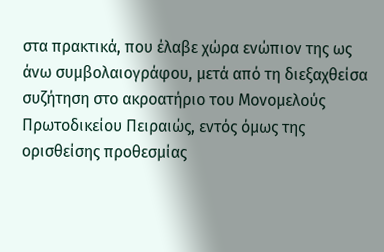στα πρακτικά, που έλαβε χώρα ενώπιον της ως άνω συμβολαιογράφου, μετά από τη διεξαχθείσα συζήτηση στο ακροατήριο του Μονομελούς Πρωτοδικείου Πειραιώς, εντός όμως της ορισθείσης προθεσμίας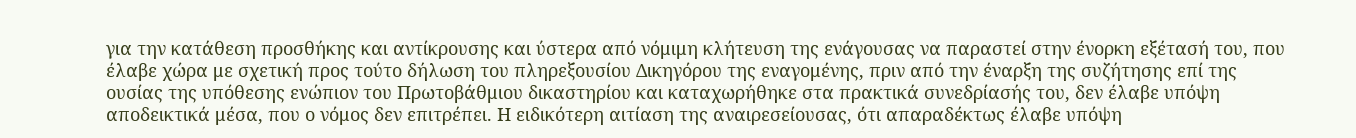για την κατάθεση προσθήκης και αντίκρουσης και ύστερα από νόμιμη κλήτευση της ενάγουσας να παραστεί στην ένορκη εξέτασή του, που έλαβε χώρα με σχετική προς τούτο δήλωση του πληρεξουσίου Δικηγόρου της εναγομένης, πριν από την έναρξη της συζήτησης επί της ουσίας της υπόθεσης ενώπιον του Πρωτοβάθμιου δικαστηρίου και καταχωρήθηκε στα πρακτικά συνεδρίασής του, δεν έλαβε υπόψη αποδεικτικά μέσα, που ο νόμος δεν επιτρέπει. Η ειδικότερη αιτίαση της αναιρεσείουσας, ότι απαραδέκτως έλαβε υπόψη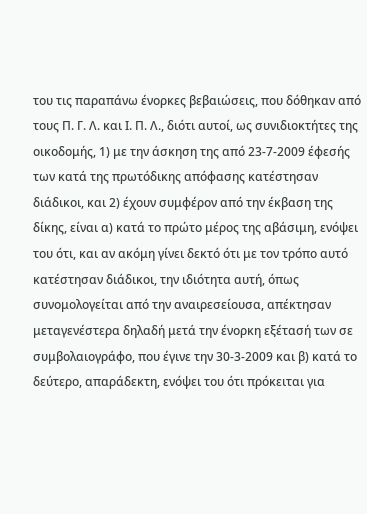του τις παραπάνω ένορκες βεβαιώσεις, που δόθηκαν από τους Π. Γ. Λ. και Ι. Π. Λ., διότι αυτοί, ως συνιδιοκτήτες της οικοδομής, 1) με την άσκηση της από 23-7-2009 έφεσής των κατά της πρωτόδικης απόφασης κατέστησαν διάδικοι, και 2) έχουν συμφέρον από την έκβαση της δίκης, είναι α) κατά το πρώτο μέρος της αβάσιμη, ενόψει του ότι, και αν ακόμη γίνει δεκτό ότι με τον τρόπο αυτό κατέστησαν διάδικοι, την ιδιότητα αυτή, όπως συνομολογείται από την αναιρεσείουσα, απέκτησαν μεταγενέστερα δηλαδή μετά την ένορκη εξέτασή των σε συμβολαιογράφο, που έγινε την 30-3-2009 και β) κατά το δεύτερο, απαράδεκτη, ενόψει του ότι πρόκειται για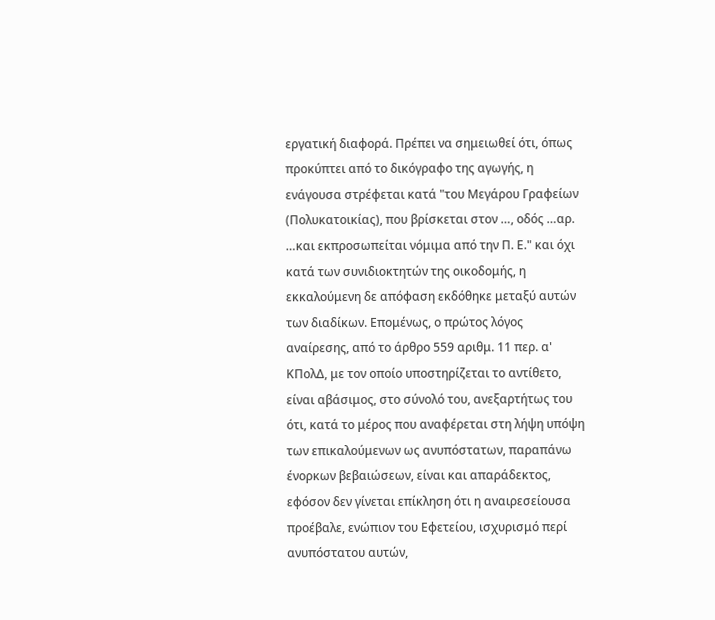εργατική διαφορά. Πρέπει να σημειωθεί ότι, όπως προκύπτει από το δικόγραφο της αγωγής, η ενάγουσα στρέφεται κατά "του Μεγάρου Γραφείων (Πολυκατοικίας), που βρίσκεται στον …, οδός …αρ. …και εκπροσωπείται νόμιμα από την Π. Ε." και όχι κατά των συνιδιοκτητών της οικοδομής, η εκκαλούμενη δε απόφαση εκδόθηκε μεταξύ αυτών των διαδίκων. Επομένως, ο πρώτος λόγος αναίρεσης, από το άρθρο 559 αριθμ. 11 περ. α' ΚΠολΔ, με τον οποίο υποστηρίζεται το αντίθετο, είναι αβάσιμος, στο σύνολό του, ανεξαρτήτως του ότι, κατά το μέρος που αναφέρεται στη λήψη υπόψη των επικαλούμενων ως ανυπόστατων, παραπάνω ένορκων βεβαιώσεων, είναι και απαράδεκτος, εφόσον δεν γίνεται επίκληση ότι η αναιρεσείουσα προέβαλε, ενώπιον του Εφετείου, ισχυρισμό περί ανυπόστατου αυτών,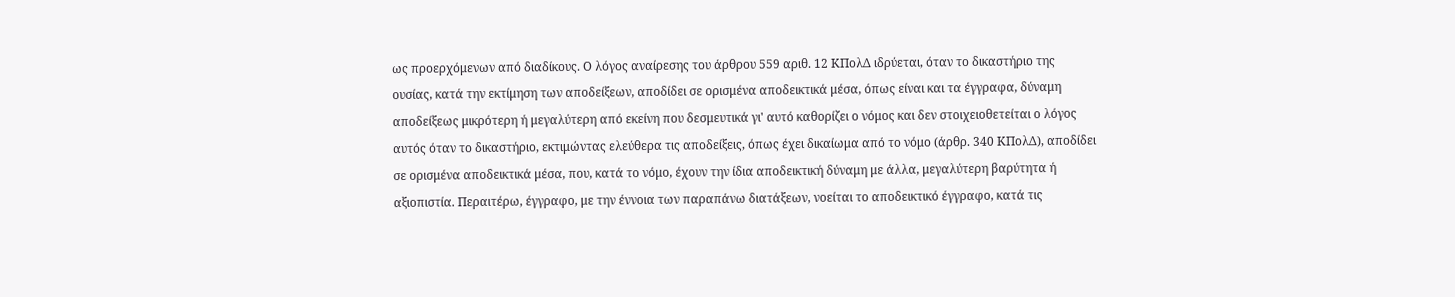ως προερχόμενων από διαδίκους. Ο λόγος αναίρεσης του άρθρου 559 αριθ. 12 ΚΠολΔ ιδρύεται, όταν το δικαστήριο της ουσίας, κατά την εκτίμηση των αποδείξεων, αποδίδει σε ορισμένα αποδεικτικά μέσα, όπως είναι και τα έγγραφα, δύναμη αποδείξεως μικρότερη ή μεγαλύτερη από εκείνη που δεσμευτικά γι' αυτό καθορίζει ο νόμος και δεν στοιχειοθετείται ο λόγος αυτός όταν το δικαστήριο, εκτιμώντας ελεύθερα τις αποδείξεις, όπως έχει δικαίωμα από το νόμο (άρθρ. 340 ΚΠολΔ), αποδίδει σε ορισμένα αποδεικτικά μέσα, που, κατά το νόμο, έχουν την ίδια αποδεικτική δύναμη με άλλα, μεγαλύτερη βαρύτητα ή αξιοπιστία. Περαιτέρω, έγγραφο, με την έννοια των παραπάνω διατάξεων, νοείται το αποδεικτικό έγγραφο, κατά τις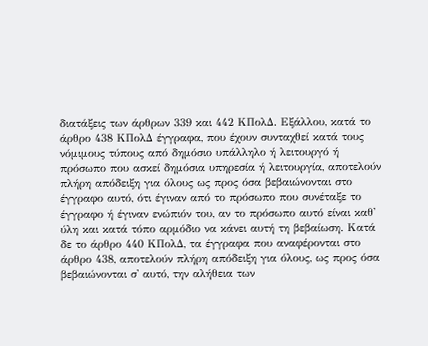διατάξεις των άρθρων 339 και 442 ΚΠολΔ. Εξάλλου, κατά το άρθρο 438 ΚΠολΔ έγγραφα, που έχουν συνταχθεί κατά τους νόμιμους τύπους από δημόσιο υπάλληλο ή λειτουργό ή πρόσωπο που ασκεί δημόσια υπηρεσία ή λειτουργία, αποτελούν πλήρη απόδειξη για όλους ως προς όσα βεβαιώνονται στο έγγραφο αυτό, ότι έγιναν από το πρόσωπο που συνέταξε το έγγραφο ή έγιναν ενώπιόν του, αν το πρόσωπο αυτό είναι καθ' ύλη και κατά τόπο αρμόδιο να κάνει αυτή τη βεβαίωση. Κατά δε το άρθρο 440 ΚΠολΔ, τα έγγραφα που αναφέρονται στο άρθρο 438, αποτελούν πλήρη απόδειξη για όλους, ως προς όσα βεβαιώνονται σ' αυτό, την αλήθεια των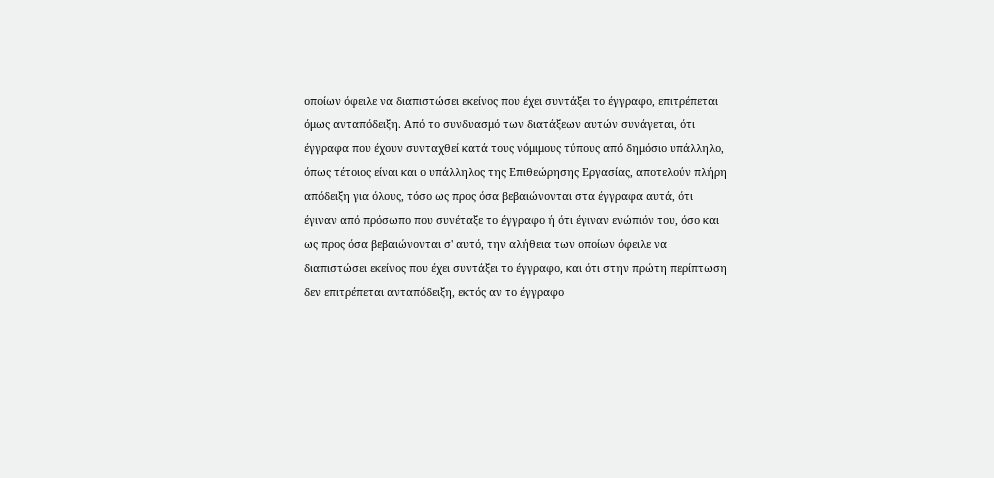οποίων όφειλε να διαπιστώσει εκείνος που έχει συντάξει το έγγραφο, επιτρέπεται όμως ανταπόδειξη. Από το συνδυασμό των διατάξεων αυτών συνάγεται, ότι έγγραφα που έχουν συνταχθεί κατά τους νόμιμους τύπους από δημόσιο υπάλληλο, όπως τέτοιος είναι και ο υπάλληλος της Επιθεώρησης Εργασίας, αποτελούν πλήρη απόδειξη για όλους, τόσο ως προς όσα βεβαιώνονται στα έγγραφα αυτά, ότι έγιναν από πρόσωπο που συνέταξε το έγγραφο ή ότι έγιναν ενώπιόν του, όσο και ως προς όσα βεβαιώνονται σ' αυτό, την αλήθεια των οποίων όφειλε να διαπιστώσει εκείνος που έχει συντάξει το έγγραφο, και ότι στην πρώτη περίπτωση δεν επιτρέπεται ανταπόδειξη, εκτός αν το έγγραφο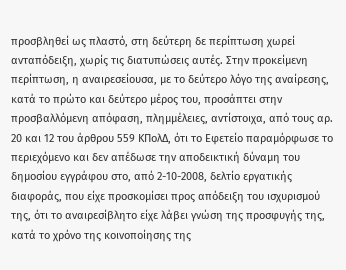προσβληθεί ως πλαστό, στη δεύτερη δε περίπτωση χωρεί ανταπόδειξη, χωρίς τις διατυπώσεις αυτές. Στην προκείμενη περίπτωση, η αναιρεσείουσα, με το δεύτερο λόγο της αναίρεσης, κατά το πρώτο και δεύτερο μέρος του, προσάπτει στην προσβαλλόμενη απόφαση, πλημμέλειες, αντίστοιχα, από τους αρ. 20 και 12 του άρθρου 559 ΚΠολΔ, ότι το Εφετείο παραμόρφωσε το περιεχόμενο και δεν απέδωσε την αποδεικτική δύναμη του δημοσίου εγγράφου στο, από 2-10-2008, δελτίο εργατικής διαφοράς, που είχε προσκομίσει προς απόδειξη του ισχυρισμού της, ότι το αναιρεσίβλητο είχε λάβει γνώση της προσφυγής της, κατά το χρόνο της κοινοποίησης της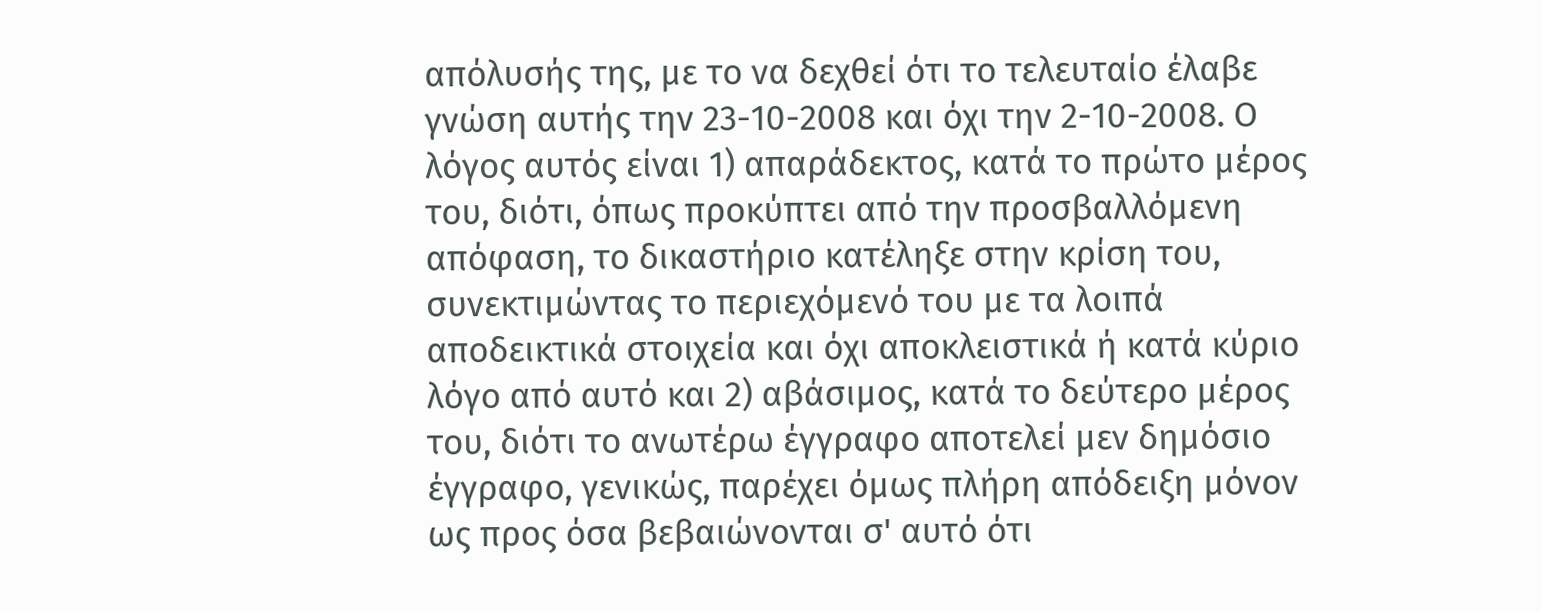απόλυσής της, με το να δεχθεί ότι το τελευταίο έλαβε γνώση αυτής την 23-10-2008 και όχι την 2-10-2008. Ο λόγος αυτός είναι 1) απαράδεκτος, κατά το πρώτο μέρος του, διότι, όπως προκύπτει από την προσβαλλόμενη απόφαση, το δικαστήριο κατέληξε στην κρίση του, συνεκτιμώντας το περιεχόμενό του με τα λοιπά αποδεικτικά στοιχεία και όχι αποκλειστικά ή κατά κύριο λόγο από αυτό και 2) αβάσιμος, κατά το δεύτερο μέρος του, διότι το ανωτέρω έγγραφο αποτελεί μεν δημόσιο έγγραφο, γενικώς, παρέχει όμως πλήρη απόδειξη μόνον ως προς όσα βεβαιώνονται σ' αυτό ότι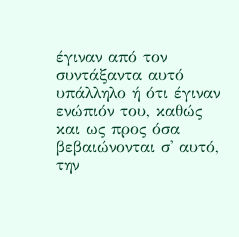έγιναν από τον συντάξαντα αυτό υπάλληλο ή ότι έγιναν ενώπιόν του, καθώς και ως προς όσα βεβαιώνονται σ' αυτό, την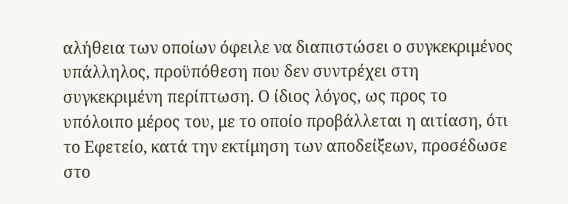αλήθεια των οποίων όφειλε να διαπιστώσει ο συγκεκριμένος υπάλληλος, προϋπόθεση που δεν συντρέχει στη συγκεκριμένη περίπτωση. Ο ίδιος λόγος, ως προς το υπόλοιπο μέρος του, με το οποίο προβάλλεται η αιτίαση, ότι το Εφετείο, κατά την εκτίμηση των αποδείξεων, προσέδωσε στο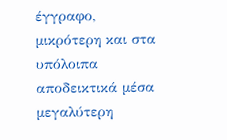έγγραφο, μικρότερη και στα υπόλοιπα αποδεικτικά μέσα μεγαλύτερη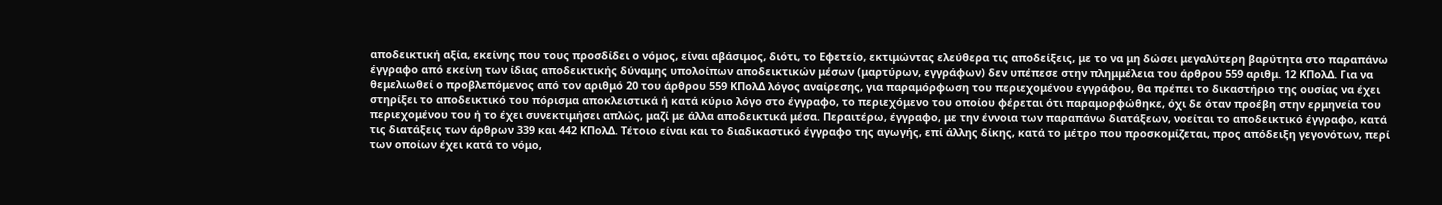αποδεικτική αξία, εκείνης που τους προσδίδει ο νόμος, είναι αβάσιμος, διότι, το Εφετείο, εκτιμώντας ελεύθερα τις αποδείξεις, με το να μη δώσει μεγαλύτερη βαρύτητα στο παραπάνω έγγραφο από εκείνη των ίδιας αποδεικτικής δύναμης υπολοίπων αποδεικτικών μέσων (μαρτύρων, εγγράφων) δεν υπέπεσε στην πλημμέλεια του άρθρου 559 αριθμ. 12 ΚΠολΔ. Για να θεμελιωθεί ο προβλεπόμενος από τον αριθμό 20 του άρθρου 559 ΚΠολΔ λόγος αναίρεσης, για παραμόρφωση του περιεχομένου εγγράφου, θα πρέπει το δικαστήριο της ουσίας να έχει στηρίξει το αποδεικτικό του πόρισμα αποκλειστικά ή κατά κύριο λόγο στο έγγραφο, το περιεχόμενο του οποίου φέρεται ότι παραμορφώθηκε, όχι δε όταν προέβη στην ερμηνεία του περιεχομένου του ή το έχει συνεκτιμήσει απλώς, μαζί με άλλα αποδεικτικά μέσα. Περαιτέρω, έγγραφο, με την έννοια των παραπάνω διατάξεων, νοείται το αποδεικτικό έγγραφο, κατά τις διατάξεις των άρθρων 339 και 442 ΚΠολΔ. Τέτοιο είναι και το διαδικαστικό έγγραφο της αγωγής, επί άλλης δίκης, κατά το μέτρο που προσκομίζεται, προς απόδειξη γεγονότων, περί των οποίων έχει κατά το νόμο,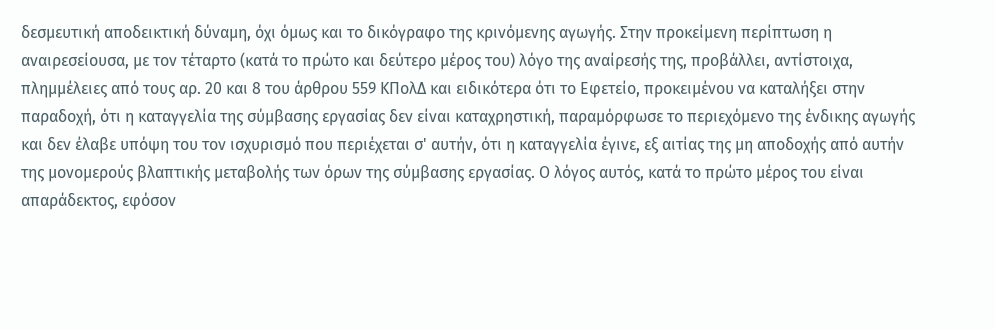δεσμευτική αποδεικτική δύναμη, όχι όμως και το δικόγραφο της κρινόμενης αγωγής. Στην προκείμενη περίπτωση η αναιρεσείουσα, με τον τέταρτο (κατά το πρώτο και δεύτερο μέρος του) λόγο της αναίρεσής της, προβάλλει, αντίστοιχα, πλημμέλειες από τους αρ. 20 και 8 του άρθρου 559 ΚΠολΔ και ειδικότερα ότι το Εφετείο, προκειμένου να καταλήξει στην παραδοχή, ότι η καταγγελία της σύμβασης εργασίας δεν είναι καταχρηστική, παραμόρφωσε το περιεχόμενο της ένδικης αγωγής και δεν έλαβε υπόψη του τον ισχυρισμό που περιέχεται σ' αυτήν, ότι η καταγγελία έγινε, εξ αιτίας της μη αποδοχής από αυτήν της μονομερούς βλαπτικής μεταβολής των όρων της σύμβασης εργασίας. Ο λόγος αυτός, κατά το πρώτο μέρος του είναι απαράδεκτος, εφόσον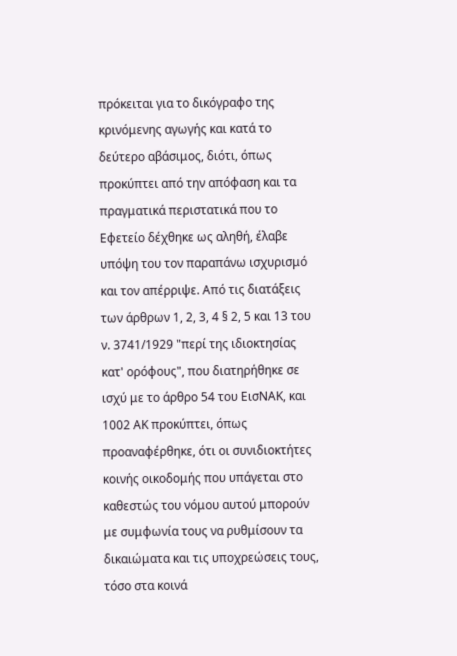πρόκειται για το δικόγραφο της κρινόμενης αγωγής και κατά το δεύτερο αβάσιμος, διότι, όπως προκύπτει από την απόφαση και τα πραγματικά περιστατικά που το Εφετείο δέχθηκε ως αληθή, έλαβε υπόψη του τον παραπάνω ισχυρισμό και τον απέρριψε. Από τις διατάξεις των άρθρων 1, 2, 3, 4 § 2, 5 και 13 του ν. 3741/1929 "περί της ιδιοκτησίας κατ' ορόφους", που διατηρήθηκε σε ισχύ με το άρθρο 54 του ΕισΝΑΚ, και 1002 ΑΚ προκύπτει, όπως προαναφέρθηκε, ότι οι συνιδιοκτήτες κοινής οικοδομής που υπάγεται στο καθεστώς του νόμου αυτού μπορούν με συμφωνία τους να ρυθμίσουν τα δικαιώματα και τις υποχρεώσεις τους, τόσο στα κοινά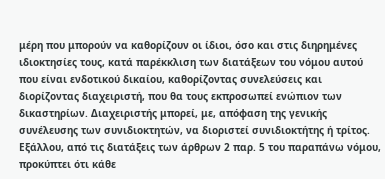μέρη που μπορούν να καθορίζουν οι ίδιοι, όσο και στις διηρημένες ιδιοκτησίες τους, κατά παρέκκλιση των διατάξεων του νόμου αυτού που είναι ενδοτικού δικαίου, καθορίζοντας συνελεύσεις και διορίζοντας διαχειριστή, που θα τους εκπροσωπεί ενώπιον των δικαστηρίων. Διαχειριστής μπορεί, με, απόφαση της γενικής συνέλευσης των συνιδιοκτητών, να διοριστεί συνιδιοκτήτης ή τρίτος. Εξάλλου, από τις διατάξεις των άρθρων 2 παρ. 5 του παραπάνω νόμου, προκύπτει ότι κάθε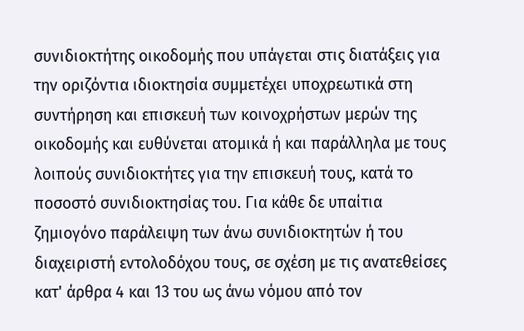συνιδιοκτήτης οικοδομής που υπάγεται στις διατάξεις για την οριζόντια ιδιοκτησία συμμετέχει υποχρεωτικά στη συντήρηση και επισκευή των κοινοχρήστων μερών της οικοδομής και ευθύνεται ατομικά ή και παράλληλα με τους λοιπούς συνιδιοκτήτες για την επισκευή τους, κατά το ποσοστό συνιδιοκτησίας του. Για κάθε δε υπαίτια ζημιογόνο παράλειψη των άνω συνιδιοκτητών ή του διαχειριστή εντολοδόχου τους, σε σχέση με τις ανατεθείσες κατ' άρθρα 4 και 13 του ως άνω νόμου από τον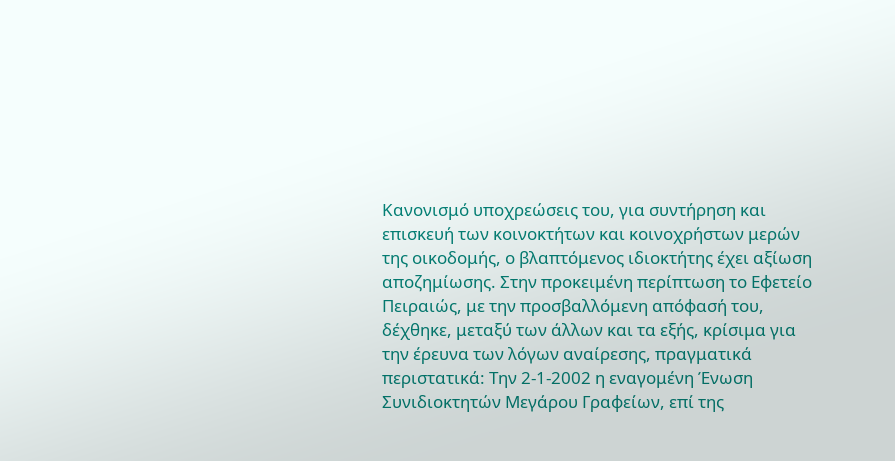Κανονισμό υποχρεώσεις του, για συντήρηση και επισκευή των κοινοκτήτων και κοινοχρήστων μερών της οικοδομής, ο βλαπτόμενος ιδιοκτήτης έχει αξίωση αποζημίωσης. Στην προκειμένη περίπτωση το Εφετείο Πειραιώς, με την προσβαλλόμενη απόφασή του, δέχθηκε, μεταξύ των άλλων και τα εξής, κρίσιμα για την έρευνα των λόγων αναίρεσης, πραγματικά περιστατικά: Την 2-1-2002 η εναγομένη Ένωση Συνιδιοκτητών Μεγάρου Γραφείων, επί της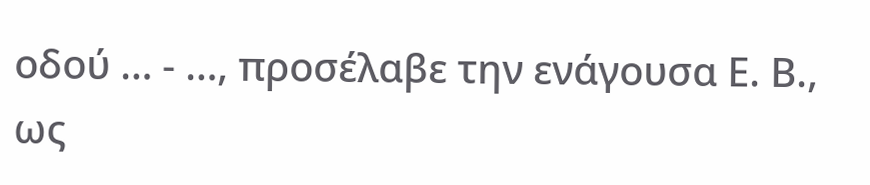οδού … - …, προσέλαβε την ενάγουσα Ε. Β., ως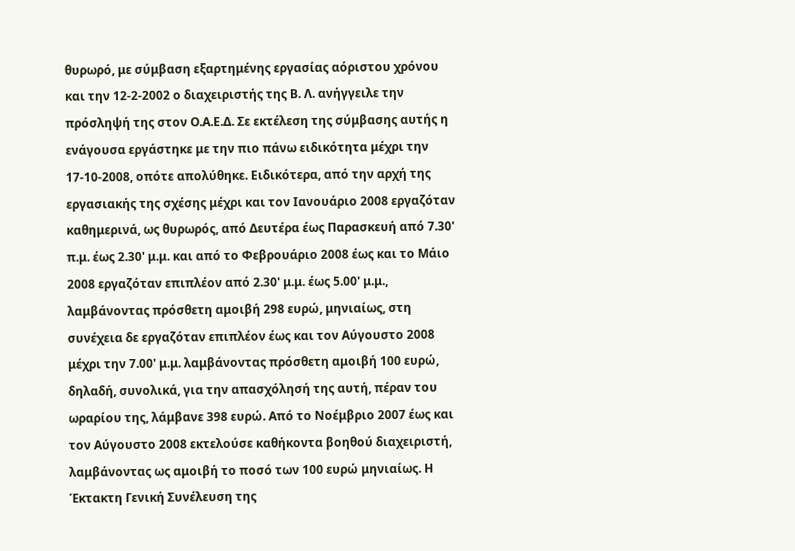θυρωρό, με σύμβαση εξαρτημένης εργασίας αόριστου χρόνου και την 12-2-2002 ο διαχειριστής της Β. Λ. ανήγγειλε την πρόσληψή της στον Ο.Α.Ε.Δ. Σε εκτέλεση της σύμβασης αυτής η ενάγουσα εργάστηκε με την πιο πάνω ειδικότητα μέχρι την 17-10-2008, οπότε απολύθηκε. Ειδικότερα, από την αρχή της εργασιακής της σχέσης μέχρι και τον Ιανουάριο 2008 εργαζόταν καθημερινά, ως θυρωρός, από Δευτέρα έως Παρασκευή από 7.30' π.μ. έως 2.30' μ.μ. και από το Φεβρουάριο 2008 έως και το Mάιο 2008 εργαζόταν επιπλέον από 2.30' μ.μ. έως 5.00' μ.μ., λαμβάνοντας πρόσθετη αμοιβή 298 ευρώ, μηνιαίως, στη συνέχεια δε εργαζόταν επιπλέον έως και τον Αύγουστο 2008 μέχρι την 7.00' μ.μ. λαμβάνοντας πρόσθετη αμοιβή 100 ευρώ, δηλαδή, συνολικά, για την απασχόλησή της αυτή, πέραν του ωραρίου της, λάμβανε 398 ευρώ. Από το Νοέμβριο 2007 έως και τον Αύγουστο 2008 εκτελούσε καθήκοντα βοηθού διαχειριστή, λαμβάνοντας ως αμοιβή το ποσό των 100 ευρώ μηνιαίως. Η Έκτακτη Γενική Συνέλευση της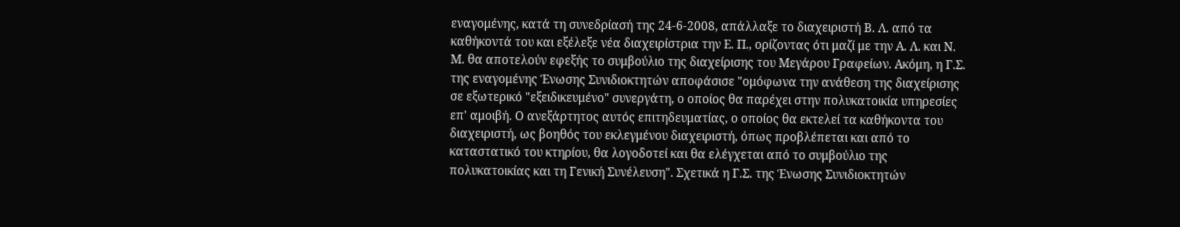εναγομένης, κατά τη συνεδρίασή της 24-6-2008, απάλλαξε το διαχειριστή Β. Λ. από τα καθήκοντά του και εξέλεξε νέα διαχειρίστρια την Ε. Π., ορίζοντας ότι μαζί με την Α. Λ. και Ν. Μ. θα αποτελούν εφεξής το συμβούλιο της διαχείρισης του Μεγάρου Γραφείων. Ακόμη, η Γ.Σ. της εναγομένης Ένωσης Συνιδιοκτητών αποφάσισε "ομόφωνα την ανάθεση της διαχείρισης σε εξωτερικό "εξειδικευμένο" συνεργάτη, ο οποίος θα παρέχει στην πολυκατοικία υπηρεσίες επ' αμοιβή. Ο ανεξάρτητος αυτός επιτηδευματίας, ο οποίος θα εκτελεί τα καθήκοντα του διαχειριστή, ως βοηθός του εκλεγμένου διαχειριστή, όπως προβλέπεται και από το καταστατικό του κτηρίου, θα λογοδοτεί και θα ελέγχεται από το συμβούλιο της πολυκατοικίας και τη Γενική Συνέλευση". Σχετικά η Γ.Σ. της Ένωσης Συνιδιοκτητών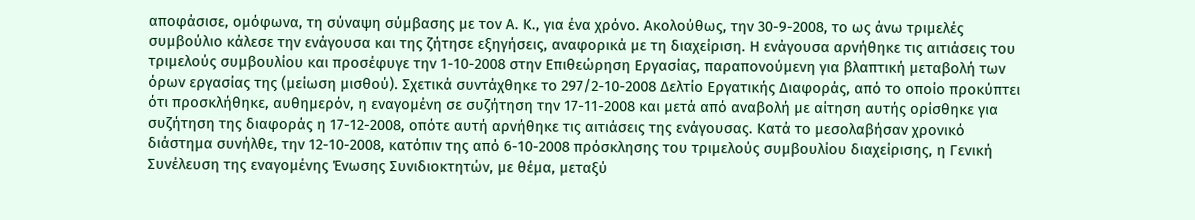αποφάσισε, ομόφωνα, τη σύναψη σύμβασης με τον Α. Κ., για ένα χρόνο. Ακολούθως, την 30-9-2008, το ως άνω τριμελές συμβούλιο κάλεσε την ενάγουσα και της ζήτησε εξηγήσεις, αναφορικά με τη διαχείριση. Η ενάγουσα αρνήθηκε τις αιτιάσεις του τριμελούς συμβουλίου και προσέφυγε την 1-10-2008 στην Επιθεώρηση Εργασίας, παραπονούμενη για βλαπτική μεταβολή των όρων εργασίας της (μείωση μισθού). Σχετικά συντάχθηκε το 297/2-10-2008 Δελτίο Εργατικής Διαφοράς, από το οποίο προκύπτει ότι προσκλήθηκε, αυθημερόν, η εναγομένη σε συζήτηση την 17-11-2008 και μετά από αναβολή με αίτηση αυτής ορίσθηκε για συζήτηση της διαφοράς η 17-12-2008, οπότε αυτή αρνήθηκε τις αιτιάσεις της ενάγουσας. Κατά το μεσολαβήσαν χρονικό διάστημα συνήλθε, την 12-10-2008, κατόπιν της από 6-10-2008 πρόσκλησης του τριμελούς συμβουλίου διαχείρισης, η Γενική Συνέλευση της εναγομένης Ένωσης Συνιδιοκτητών, με θέμα, μεταξύ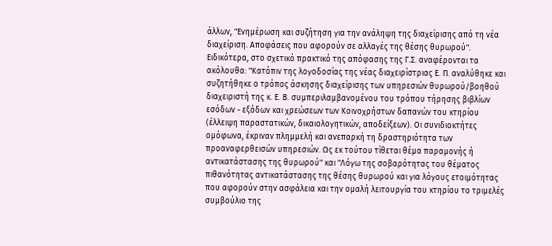άλλων, "Ενημέρωση και συζήτηση για την ανάληψη της διαχείρισης από τη νέα διαχείριση. Αποφάσεις που αφορούν σε αλλαγές της θέσης θυρωρού". Ειδικότερα, στο σχετικό πρακτικό της απόφασης της Γ.Σ. αναφέρονται τα ακόλουθα: "Κατόπιν της λογοδοσίας της νέας διαχειρίστριας Ε. Π. αναλύθηκε και συζητήθηκε ο τρόπος άσκησης διαχείρισης των υπηρεσιών θυρωρού/βοηθού διαχειριστή της κ. Ε. Β. συμπεριλαμβανομένου του τρόπου τήρησης βιβλίων εσόδων - εξόδων και χρεώσεων των Koινoχρήστων δαπανών του κτηρίου (έλλειψη παραστατικών, δικαιολογητικών, αποδείξεων). Οι συνιδιοκτήτες ομόφωνα, έκριναν πλημμελή και ανεπαρκή τη δραστηριότητα των προαναφερθεισών υπηρεσιών. Ως εκ τούτου τίθεται θέμα παραμονής ή αντικατάστασης της θυρωρού" και "Λόγω της σοβαρότητας του θέματος πιθανότητας αντικατάστασης της θέσης θυρωρού και για λόγους ετοιμότητας που αφορούν στην ασφάλεια και την ομαλή λειτουργία του κτηρίου το τριμελές συμβούλιο της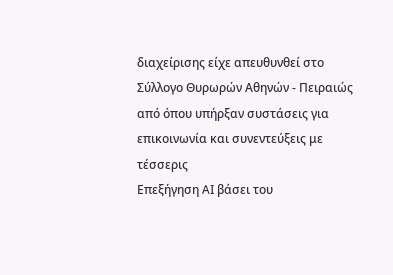διαχείρισης είχε απευθυνθεί στο Σύλλογο Θυρωρών Αθηνών - Πειραιώς από όπου υπήρξαν συστάσεις για επικοινωνία και συνεντεύξεις με τέσσερις
Επεξήγηση AI βάσει του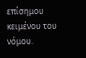επίσημου κειμένου του νόμου.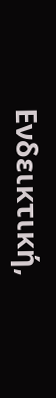Ενδεικτική,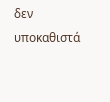δεν υποκαθιστά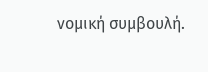νομική συμβουλή.